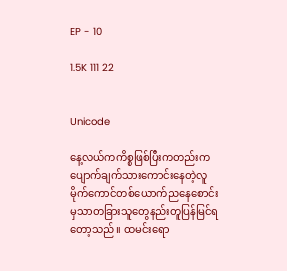EP - 10

1.5K 111 22


Unicode

နေ့လယ်ကကိစ္စဖြစ်ပြီးကတည်းကပျောက်ချက်သားကောင်းနေတဲ့လူမိုက်ကောင်တစ်ယောက်ညနေစောင်းမှသာတခြားသူတွေနည်းတူပြန်မြင်ရတော့သည်။ ထမင်းရော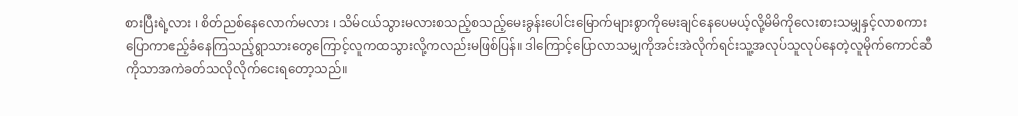စားပြီးရဲ့လား ၊ စိတ်ညစ်နေလောက်မလား ၊ သိမ်ငယ်သွားမလားစသည့်စသည့်မေးခွန်းပေါင်းမြောက်များစွာကိုမေးချင်နေပေမယ့်လို့မိမိကိုလေးစားသမျှနှင့်လာစကားပြောကာဧည့်ခံနေကြသည့်ရွာသားတွေကြောင့်လူကထသွားလို့ကလည်းမဖြစ်ပြန်။ ဒါကြောင့်ပြောလာသမျှကိုအင်းအဲလိုက်ရင်းသူ့အလုပ်သူလုပ်နေတဲ့လူမိုက်ကောင်ဆီကိုသာအကဲခတ်သလိုလိုက်ငေးရတော့သည်။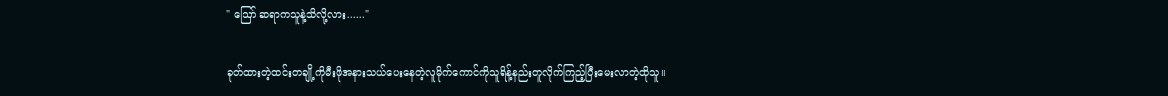" ဪ ဆရာကသူနဲ့သိလို့လား......"

ခုတ်ထားတဲ့ထင်းတချို့ကိုမီးဖိုအနားသယ်ပေးနေတဲ့လူမိုက်ကောင်ကိုသူရိန့်နည်းတူလိုက်ကြည့်ပြီးမေးလာတဲ့ထိုသူ။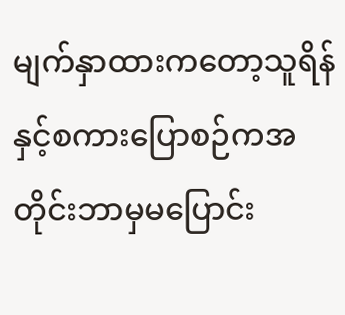မျက်နှာထားကတော့သူရိန်နှင့်စကားပြောစဉ်ကအတိုင်းဘာမှမပြောင်း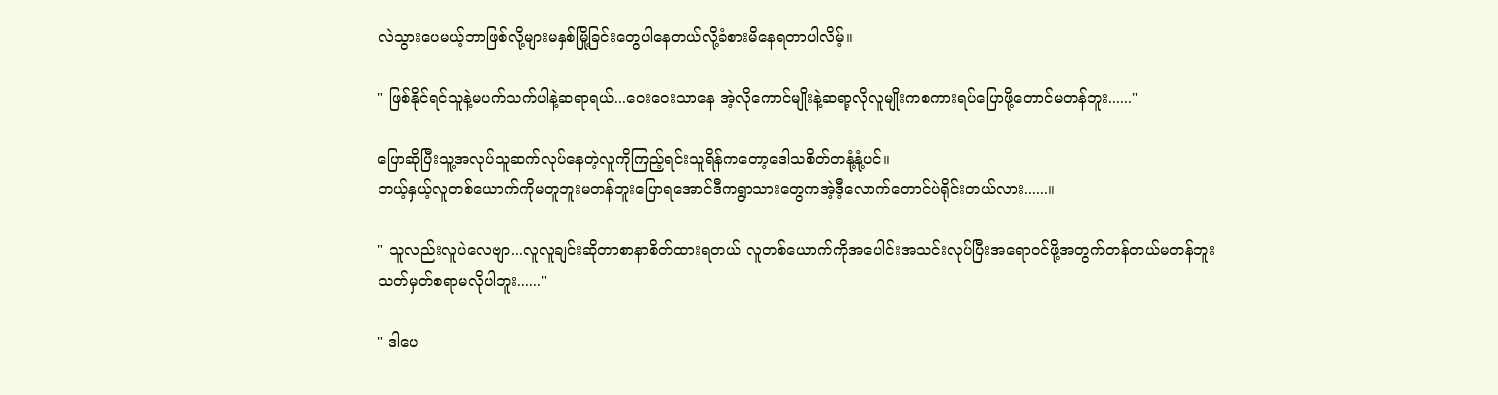လဲသွားပေမယ့်ဘာဖြစ်လို့များမနှစ်မြို့ခြင်းတွေပါနေတယ်လို့ခံစားမိနေရတာပါလိမ့်။

" ဖြစ်နိုင်ရင်သူနဲ့မပက်သက်ပါနဲ့ဆရာရယ်...ဝေးဝေးသာနေ အဲ့လိုကောင်မျိုးနဲ့ဆရာ့လိုလူမျိုးကစကားရပ်ပြောဖို့တောင်မတန်ဘူး......"

ပြောဆိုပြီးသူ့အလုပ်သူဆက်လုပ်နေတဲ့လူကိုကြည့်ရင်းသူရိန်ကတော့ဒေါသစိတ်တနုံ့နုံ့ပင်။
ဘယ့်နှယ့်လူတစ်ယောက်ကိုမတူဘူးမတန်ဘူးပြောရအောင်ဒီကရွာသားတွေကအဲ့ဒီ့လောက်တောင်ပဲရိုင်းတယ်လား......။

" သူလည်းလူပဲလေဗျာ...လူလူချင်းဆိုတာစာနာစိတ်ထားရတယ် လူတစ်ယောက်ကိုအပေါင်းအသင်းလုပ်ပြီးအရောဝင်ဖို့အတွက်တန်တယ်မတန်ဘူးသတ်မှတ်စရာမလိုပါဘူး......"

" ဒါပေ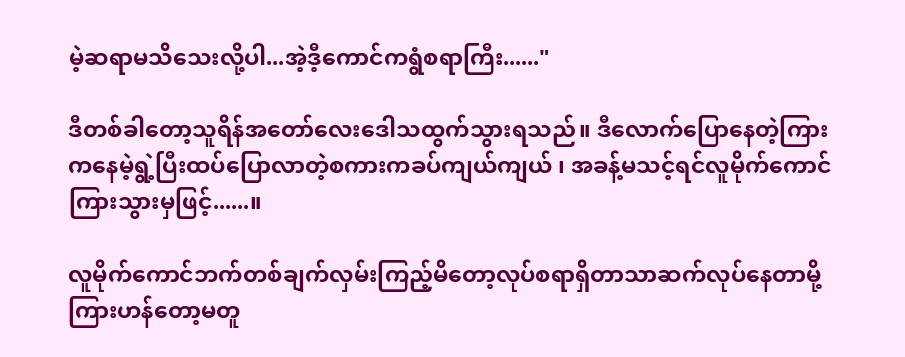မဲ့ဆရာမသိသေးလို့ပါ...အဲ့ဒီ့ကောင်ကရွံစရာကြီး......"

ဒီတစ်ခါတော့သူရိန်အတော်လေးဒေါသထွက်သွားရသည်။ ဒီလောက်ပြောနေတဲ့ကြားကနေမဲ့ရွဲ့ပြီးထပ်ပြောလာတဲ့စကားကခပ်ကျယ်ကျယ် ၊ အခန့်မသင့်ရင်လူမိုက်ကောင်ကြားသွားမှဖြင့်......။

လူမိုက်ကောင်ဘက်တစ်ချက်လှမ်းကြည့်မိတော့လုပ်စရာရှိတာသာဆက်လုပ်နေတာမို့ကြားဟန်တော့မတူ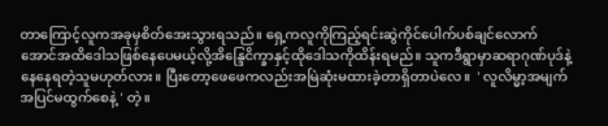တာကြောင့်လူကအခုမှစိတ်အေးသွားရသည်။ ရှေ့ကလူကိုကြည့်ရင်းဆွဲကိုင်‌ပေါက်ပစ်ချင်လောက်အောင်အထိဒေါသဖြစ်နေပေမယ့်လို့အိန္ဒြေငိက္ခာနှင့်ထိုဒေါသကိုထိန်းရမည်။ သူကဒီရွာမှာဆရာဂုဏ်ပုဒ်နဲ့နေနေရတဲ့သူမဟုတ်လား။ ပြီးတော့ဖေဖေကလည်းအမြဲဆုံးမထားခဲ့တာရှိတာပဲလေ။  ' လူလိမ္မာ့အမျက်အပြင်မထွက်စေနဲ့ ' တဲ့။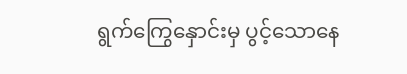ရွက်ကြွေနှောင်းမှ ပွင့်သောနေ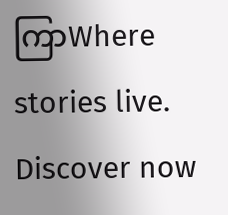ကြာWhere stories live. Discover now